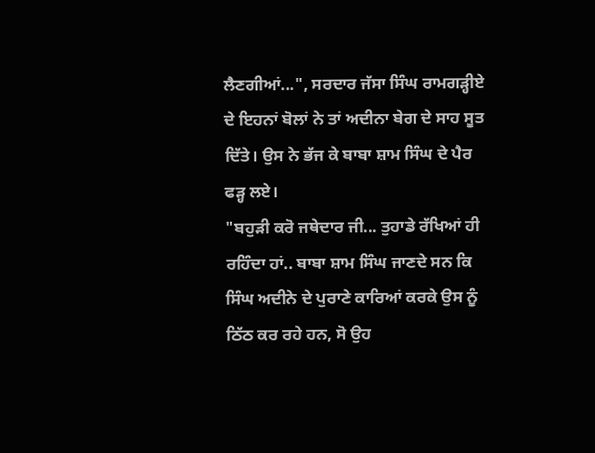ਲੈਣਗੀਆਂ...", ਸਰਦਾਰ ਜੱਸਾ ਸਿੰਘ ਰਾਮਗੜ੍ਹੀਏ ਦੇ ਇਹਨਾਂ ਬੋਲਾਂ ਨੇ ਤਾਂ ਅਦੀਨਾ ਬੇਗ ਦੇ ਸਾਹ ਸੂਤ ਦਿੱਤੇ। ਉਸ ਨੇ ਭੱਜ ਕੇ ਬਾਬਾ ਸ਼ਾਮ ਸਿੰਘ ਦੇ ਪੈਰ ਫੜ੍ਹ ਲਏ।
"ਬਹੁੜੀ ਕਰੋ ਜਥੇਦਾਰ ਜੀ... ਤੁਹਾਡੇ ਰੱਖਿਆਂ ਹੀ ਰਹਿੰਦਾ ਹਾਂ.. ਬਾਬਾ ਸ਼ਾਮ ਸਿੰਘ ਜਾਣਦੇ ਸਨ ਕਿ ਸਿੰਘ ਅਦੀਨੇ ਦੇ ਪੁਰਾਣੇ ਕਾਰਿਆਂ ਕਰਕੇ ਉਸ ਨੂੰ ਠਿੱਠ ਕਰ ਰਹੇ ਹਨ, ਸੋ ਉਹ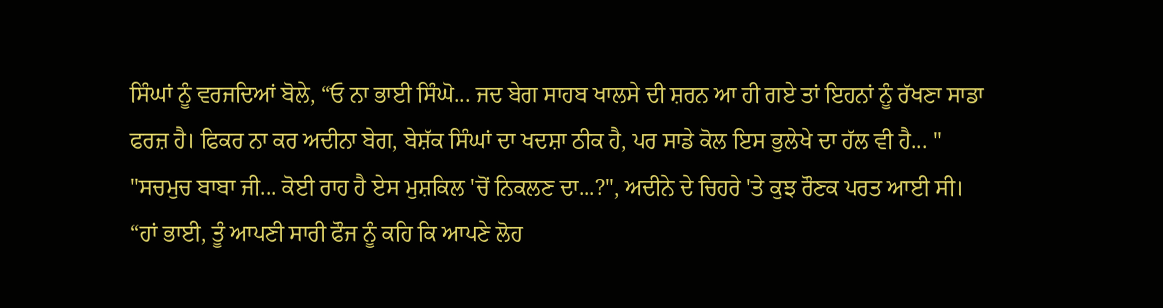ਸਿੰਘਾਂ ਨੂੰ ਵਰਜਦਿਆਂ ਬੋਲੇ, “ਓ ਨਾ ਭਾਈ ਸਿੰਘੋ... ਜਦ ਬੇਗ ਸਾਹਬ ਖਾਲਸੇ ਦੀ ਸ਼ਰਨ ਆ ਹੀ ਗਏ ਤਾਂ ਇਹਨਾਂ ਨੂੰ ਰੱਖਣਾ ਸਾਡਾ ਫਰਜ਼ ਹੈ। ਫਿਕਰ ਨਾ ਕਰ ਅਦੀਨਾ ਬੇਗ, ਬੇਸ਼ੱਕ ਸਿੰਘਾਂ ਦਾ ਖਦਸ਼ਾ ਠੀਕ ਹੈ, ਪਰ ਸਾਡੇ ਕੋਲ ਇਸ ਭੁਲੇਖੇ ਦਾ ਹੱਲ ਵੀ ਹੈ... "
"ਸਚਮੁਚ ਬਾਬਾ ਜੀ... ਕੋਈ ਰਾਹ ਹੈ ਏਸ ਮੁਸ਼ਕਿਲ 'ਚੋਂ ਨਿਕਲਣ ਦਾ...?", ਅਦੀਨੇ ਦੇ ਚਿਹਰੇ 'ਤੇ ਕੁਝ ਰੌਣਕ ਪਰਤ ਆਈ ਸੀ।
“ਹਾਂ ਭਾਈ, ਤੂੰ ਆਪਣੀ ਸਾਰੀ ਫੌਜ ਨੂੰ ਕਹਿ ਕਿ ਆਪਣੇ ਲੋਹ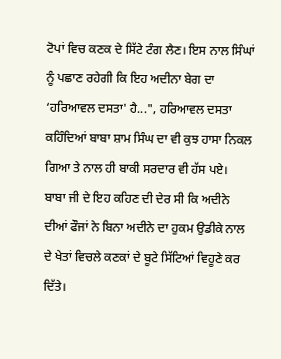ਟੋਪਾਂ ਵਿਚ ਕਣਕ ਦੇ ਸਿੱਟੇ ਟੰਗ ਲੈਣ। ਇਸ ਨਾਲ ਸਿੰਘਾਂ ਨੂੰ ਪਛਾਣ ਰਹੇਗੀ ਕਿ ਇਹ ਅਦੀਨਾ ਬੇਗ ਦਾ ‘ਹਰਿਆਵਲ ਦਸਤਾ' ਹੈ...", ਹਰਿਆਵਲ ਦਸਤਾ ਕਹਿੰਦਿਆਂ ਬਾਬਾ ਸ਼ਾਮ ਸਿੰਘ ਦਾ ਵੀ ਕੁਝ ਹਾਸਾ ਨਿਕਲ ਗਿਆ ਤੇ ਨਾਲ ਹੀ ਬਾਕੀ ਸਰਦਾਰ ਵੀ ਹੱਸ ਪਏ।
ਬਾਬਾ ਜੀ ਦੇ ਇਹ ਕਹਿਣ ਦੀ ਦੇਰ ਸੀ ਕਿ ਅਦੀਨੇ ਦੀਆਂ ਫੌਜਾਂ ਨੇ ਬਿਨਾ ਅਦੀਨੇ ਦਾ ਹੁਕਮ ਉਡੀਕੇ ਨਾਲ ਦੇ ਖੇਤਾਂ ਵਿਚਲੇ ਕਣਕਾਂ ਦੇ ਬੂਟੇ ਸਿੱਟਿਆਂ ਵਿਹੂਣੇ ਕਰ ਦਿੱਤੇ।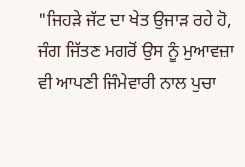"ਜਿਹੜੇ ਜੱਟ ਦਾ ਖੇਤ ਉਜਾੜ ਰਹੇ ਹੋ, ਜੰਗ ਜਿੱਤਣ ਮਗਰੋਂ ਉਸ ਨੂੰ ਮੁਆਵਜ਼ਾ ਵੀ ਆਪਣੀ ਜਿੰਮੇਵਾਰੀ ਨਾਲ ਪੁਚਾ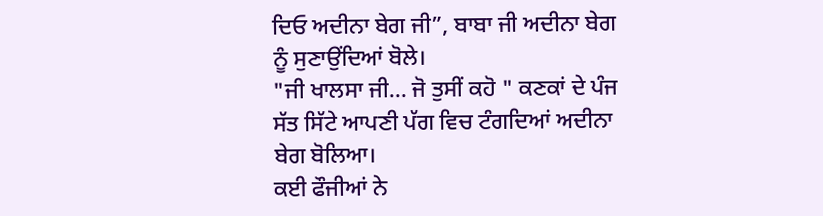ਦਿਓ ਅਦੀਨਾ ਬੇਗ ਜੀ”, ਬਾਬਾ ਜੀ ਅਦੀਨਾ ਬੇਗ ਨੂੰ ਸੁਣਾਉਂਦਿਆਂ ਬੋਲੇ।
"ਜੀ ਖਾਲਸਾ ਜੀ... ਜੋ ਤੁਸੀਂ ਕਹੋ " ਕਣਕਾਂ ਦੇ ਪੰਜ ਸੱਤ ਸਿੱਟੇ ਆਪਣੀ ਪੱਗ ਵਿਚ ਟੰਗਦਿਆਂ ਅਦੀਨਾ ਬੇਗ ਬੋਲਿਆ।
ਕਈ ਫੌਜੀਆਂ ਨੇ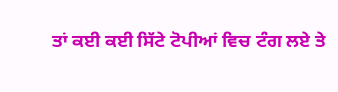ਤਾਂ ਕਈ ਕਈ ਸਿੱਟੇ ਟੋਪੀਆਂ ਵਿਚ ਟੰਗ ਲਏ ਤੇ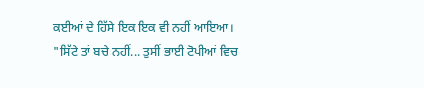ਕਈਆਂ ਦੇ ਹਿੱਸੇ ਇਕ ਇਕ ਵੀ ਨਹੀਂ ਆਇਆ।
"ਸਿੱਟੇ ਤਾਂ ਬਚੇ ਨਹੀਂ... ਤੁਸੀਂ ਭਾਈ ਟੋਪੀਆਂ ਵਿਚ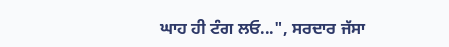ਘਾਹ ਹੀ ਟੰਗ ਲਓ...", ਸਰਦਾਰ ਜੱਸਾ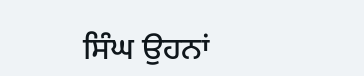ਸਿੰਘ ਉਹਨਾਂ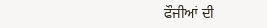ਫੌਜੀਆਂ ਦੀ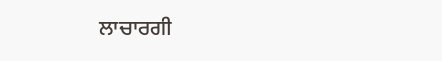ਲਾਚਾਰਗੀ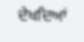ਦੇਖਦਿਆਂ